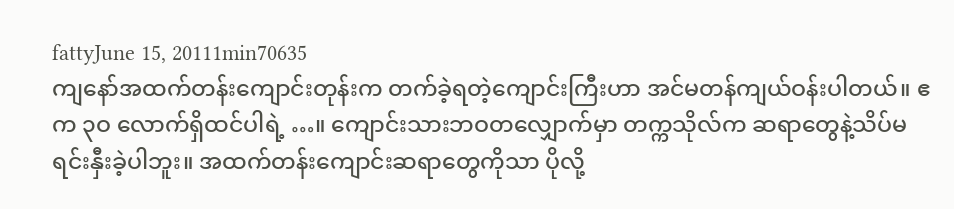fattyJune 15, 20111min70635
ကျနော်အထက်တန်းကျောင်းတုန်းက တက်ခဲ့ရတဲ့ကျောင်းကြီးဟာ အင်မတန်ကျယ်ဝန်းပါတယ်။ ဧက ၃ဝ လောက်ရှိထင်ပါရဲ့ …။ ကျောင်းသားဘဝတလျှောက်မှာ တက္ကသိုလ်က ဆရာတွေနဲ့သိပ်မရင်းနှီးခဲ့ပါဘူး။ အထက်တန်းကျောင်းဆရာတွေကိုသာ ပိုလို့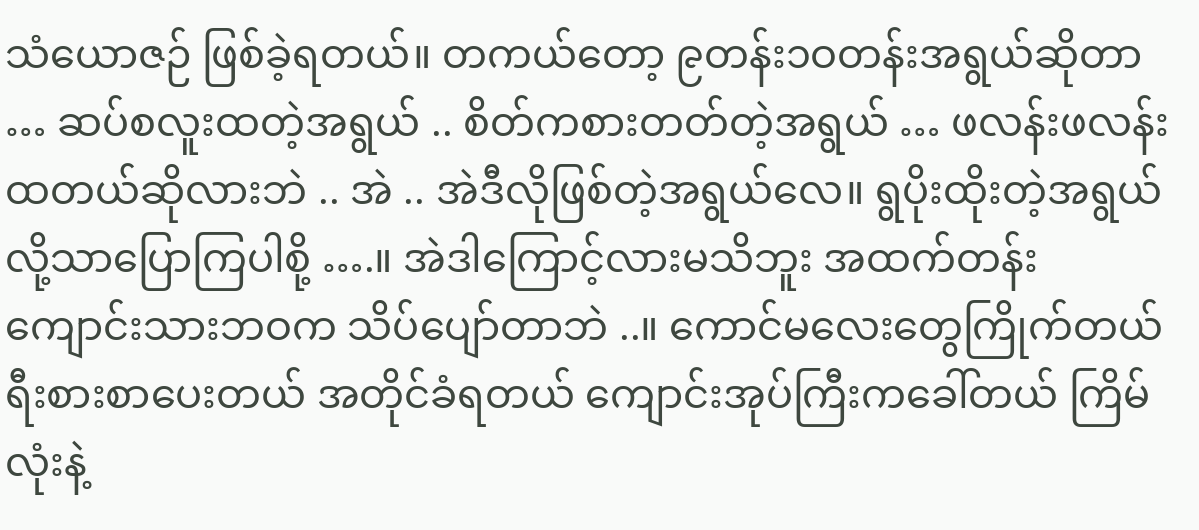သံယောဇဉ် ဖြစ်ခဲ့ရတယ်။ တကယ်တော့ ၉တန်း၁ဝတန်းအရွယ်ဆိုတာ … ဆပ်စလူးထတဲ့အရွယ် .. စိတ်ကစားတတ်တဲ့အရွယ် … ဖလန်းဖလန်းထတယ်ဆိုလားဘဲ .. အဲ .. အဲဒီလိုဖြစ်တဲ့အရွယ်လေ။ ရွပိုးထိုးတဲ့အရွယ် လို့သာပြောကြပါစို့ ….။ အဲဒါကြောင့်လားမသိဘူး အထက်တန်းကျောင်းသားဘဝက သိပ်ပျော်တာဘဲ ..။ ကောင်မလေးတွေကြိုက်တယ် ရီးစားစာပေးတယ် အတိုင်ခံရတယ် ကျောင်းအုပ်ကြီးကခေါ်တယ် ကြိမ်လုံးနဲ့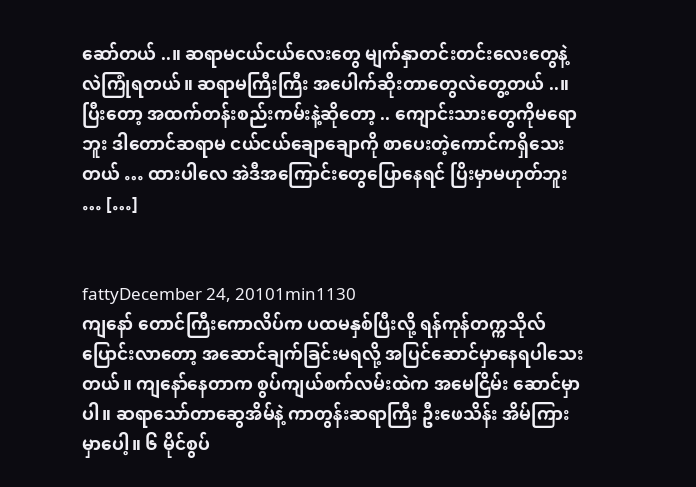ဆော်တယ် ..။ ဆရာမငယ်ငယ်လေးတွေ မျက်နှာတင်းတင်းလေးတွေနဲ့လဲကြုံရတယ်။ ဆရာမကြီးကြီး အပေါက်ဆိုးတာတွေလဲတွေ့တယ် ..။ ပြီးတော့ အထက်တန်းစည်းကမ်းနဲ့ဆိုတော့ .. ကျောင်းသားတွေကိုမရောဘူး ဒါတောင်ဆရာမ ငယ်ငယ်ချောချောကို စာပေးတဲ့ကောင်ကရှိသေးတယ် … ထားပါလေ အဲဒီအကြောင်းတွေပြောနေရင် ပြိးမှာမဟုတ်ဘူး … […]


fattyDecember 24, 20101min1130
ကျနော် တောင်ကြီးကောလိပ်က ပထမနှစ်ပြီးလို့ ရန်ကုန်တက္ကသိုလ်ပြောင်းလာတော့ အဆောင်ချက်ခြင်းမရလို့ အပြင်ဆောင်မှာနေရပါသေးတယ်။ ကျနော်နေတာက စွပ်ကျယ်စက်လမ်းထဲက အမေငြိမ်း ဆောင်မှာပါ။ ဆရာသော်တာဆွေအိမ်နဲ့ ကာတွန်းဆရာကြီး ဦးဖေသိန်း အိမ်ကြားမှာပေါ့။ ၆ မိုင်စွပ်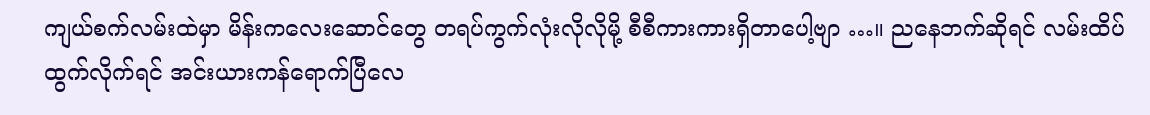ကျယ်စက်လမ်းထဲမှာ မိန်းကလေးဆောင်တွေ တရပ်ကွက်လုံးလိုလိုမို့ စီစီကားကားရှိတာပေါ့ဗျာ …။ ညနေဘက်ဆိုရင် လမ်းထိပ်ထွက်လိုက်ရင် အင်းယားကန်ရောက်ပြီလေ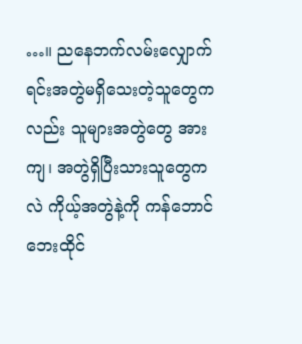…။ ညနေဘက်လမ်းလျှောက်ရင်းအတွဲမရှိသေးတဲ့သူတွေကလည်း သူများအတွဲတွေ အားကျ၊ အတွဲရှိပြီးသားသူတွေကလဲ ကိုယ့်အတွဲနဲ့ကို ကန်ဘောင်ဘေးထိုင်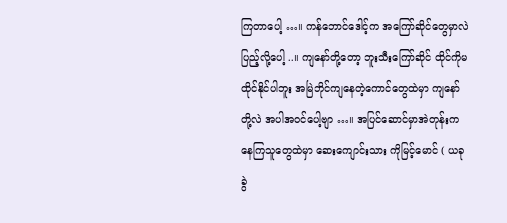ကြတာပေါ့ …။ ကန်ဘောင်ဒေါင့်က အကြော်ဆိုင်တွေမှာလဲပြည့်လို့ပေါ့ ..။ ကျနော်တို့တော့ ဘူးသီးကြော်ဆိုင် ထိုင်ကိုမထိုင်နိုင်ပါဘူး အမြဲဘိုင်ကျနေတဲ့ကောင်တွေထဲမှာ ကျနော်တို့လဲ အပါအဝင်ပေါ့ဗျာ …။ အပြင်ဆောင်မှာအဲတုန်းကနေကြသူတွေထဲမှာ ဆေးကျောင်းသား ကိုမြင့်မောင် ( ယခု ခွဲ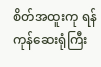စိတ်အထူးကု ရန်ကုန်ဆေးရုံကြီး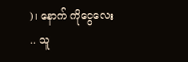)၊ နောက် ကိုငွေလေး .. သူ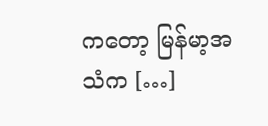ကတော့ မြန်မာ့အသံက […]